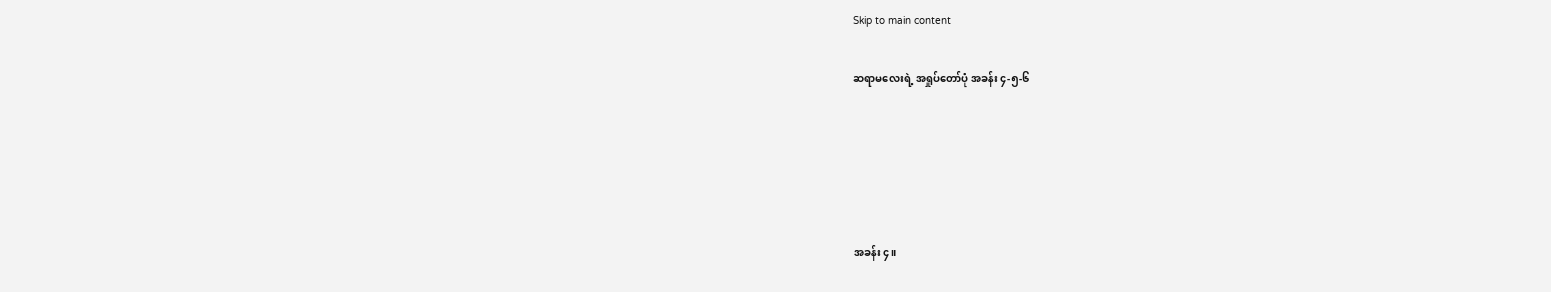Skip to main content

ဆရာမလေးရဲ့ အရှုပ်တော်ပုံ အခန်း ၄-၅-၆





အခန်း ၄။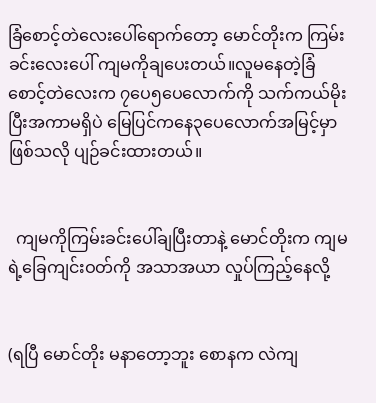ခြံစောင့်တဲလေးပေါ်ရောက်တော့ မောင်တိုးက ကြမ်းခင်းလေးပေါ် ကျမကိုချပေးတယ်။လူမနေတဲ့ခြံစောင့်တဲလေးက ၇ပေ၅ပေလောက်ကို သက်ကယ်မိုးပြီးအကာမရှိပဲ မြေပြင်ကနေ၃ပေလောက်အမြင့်မှာဖြစ်သလို ပျဉ်ခင်းထားတယ်။


  ကျမကိုကြမ်းခင်းပေါ်ချပြီးတာနဲ့ မောင်တိုးက ကျမရဲ့ခြေကျင်းဝတ်ကို အသာအယာ လှုပ်ကြည့်နေလို့


(ရပြီ မောင်တိုး မနာတော့ဘူး စောနက လဲကျ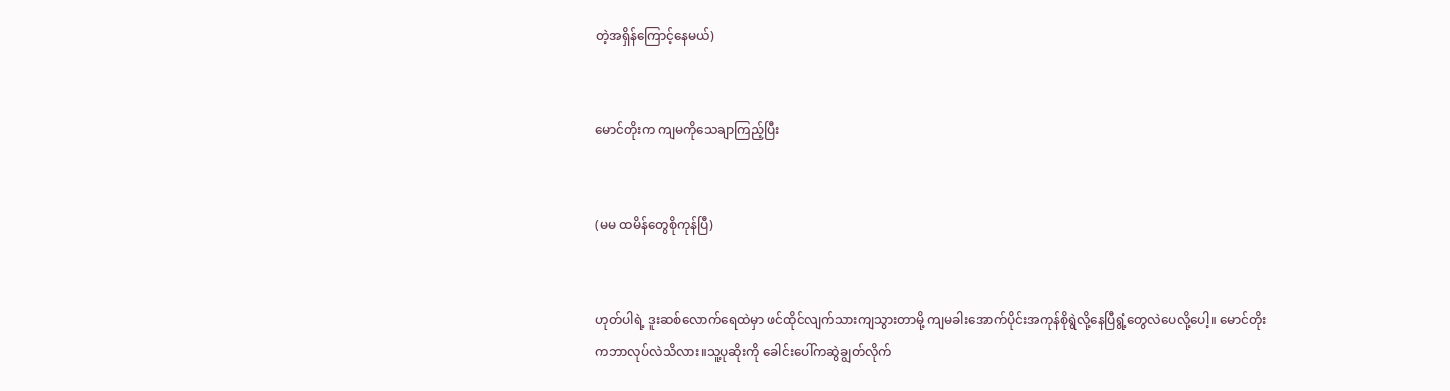တဲ့အရှိန်ကြောင့်နေမယ်)


မောင်တိုးက ကျမကိုသေချာကြည့်ပြီး


(မမ ထမိန်တွေစိုကုန်ပြီ)


ဟုတ်ပါရဲ့ ဒူးဆစ်လောက်ရေထဲမှာ ဖင်ထိုင်လျက်သားကျသွားတာမို့ ကျမခါးအောက်ပိုင်းအကုန်စိုရွဲလို့နေပြီရွံ့တွေလဲပေလို့ပေါ့။ မောင်တိုးကဘာလုပ်လဲသိလား။သူ့ပုဆိုးကို ခေါင်းပေါ်ကဆွဲချွတ်လိုက်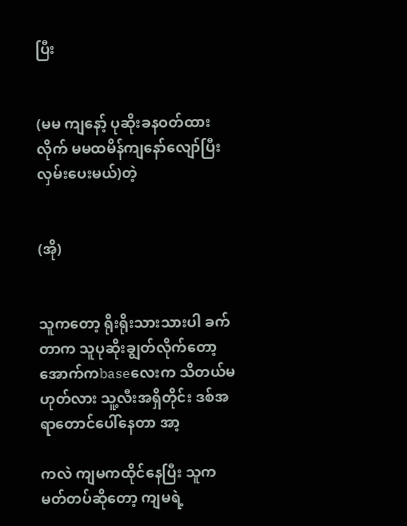ပြီး


(မမ ကျနော့် ပုဆိုးခနဝတ်ထားလိုက် မမထမိန်ကျနော်လျော်ပြီးလှမ်းပေးမယ်)တဲ့


(အို)


သူကတော့ ရိုးရိုးသားသားပါ ခက်တာက သူပုဆိုးချွတ်လိုက်တော့ အောက်ကbaseလေးက သိတယ်မဟုတ်လား သူ့လီးအရှိတိုင်း ဒစ်အရာတောင်ပေါ်နေတာ အာ့

ကလဲ ကျမကထိုင်နေပြီး သူကမတ်တပ်ဆိုတော့ ကျမရဲ့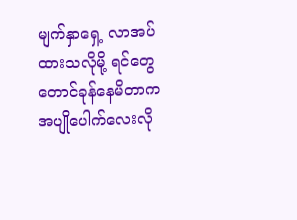မျက်နှာရှေ့ လာအပ်ထားသလိုမို့ ရင်တွေတောင်ခုန်နေမိတာက အပျိုပေါက်လေးလို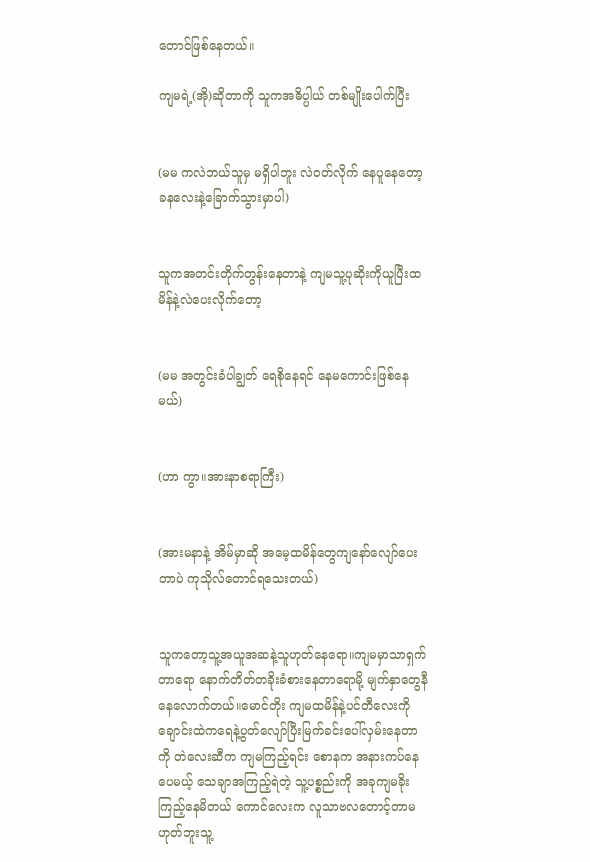တောင်ဖြစ်နေတယ်။

ကျမရဲ့(အို)ဆိုတာကို သူကအဓိပ္ပါယ် တစ်မျိုးပေါက်ပြီး


(မမ ကလဲဘယ်သူမှ မရှိပါဘူး လဲဝတ်လိုက် နေပူနေတော့ခနလေးနဲ့ခြောက်သွားမှာပါ)


သူကအတင်းတိုက်တွန်းနေတာနဲ့ ကျမသူ့ပုဆိုးကိုယူပြီးထမိန်နဲ့လဲပေးလိုက်တော့


(မမ အတွင်းခံပါချွတ် ရေစိုနေရင် နေမကောင်းဖြစ်နေမယ်)


(ဟာ ကွာ။အားနာစရာကြီး)


(အားမနာနဲ့ အိမ်မှာဆို အမေ့ထမိန်တွေကျနော်လျော်ပေးတာပဲ ကုသိုလ်တောင်ရသေးတယ်)


သူကတော့သူ့အယူအဆနဲ့သူဟုတ်နေရော။ကျမမှာသာရှက်တာရော နောက်တိတ်တခိုးခံစားနေတာရောမို့ မျက်နှာတွေနီနေလောက်တယ်။မောင်တိုး ကျမထမိန်နဲ့ပင်တီလေးကို ချောင်းထဲကရေနဲ့ပွတ်လျော်ပြီးမြက်ခင်းပေါ်လှမ်းနေတာကို တဲလေးဆီက ကျမကြည့်ရင်း စောနက အနားကပ်နေပေမယ့် သေချာအကြည့်ရဲတဲ့ သူ့ပစ္စည်းကို အခုကျမခိုးကြည့်နေမိတယ် ကောင်လေးက လူသာဗလတောင့်တာမဟုတ်ဘူးသူ့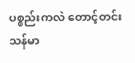ပစ္စည်းကလဲ တောင့်တင်းသန်မာ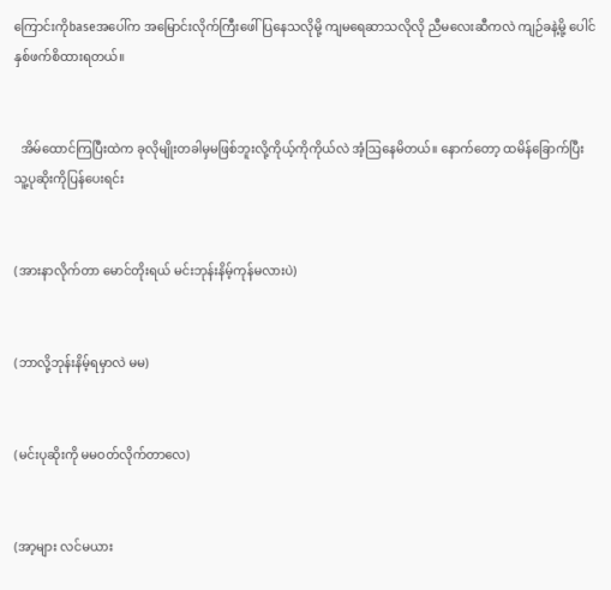ကြောင်းကိုbaseအပေါ်က အမြောင်းလိုက်ကြီးဖေါ်ပြနေသလိုမို့ ကျမရေဆာသလိုလို ညီမလေးဆီကလဲ ကျဉ်ခနဲ့မို့ ပေါင်နှစ်ဖက်စိထားရတယ်။


  အိမ်ထောင်ကြပြီးထဲက ခုလိုမျိုးတခါမှမဖြစ်ဘူးလို့ကိုယ့်ကိုကိုယ်လဲ အံ့ဩနေမိတယ်။ နောက်တော့ ထမိန်ခြောက်ပြီး သူ့ပုဆိုးကိုပြန်ပေးရင်း


(အားနာလိုက်တာ မောင်တိုးရယ် မင်းဘုန်းနိမ့်ကုန်မလားပဲ)


(ဘာလို့ဘုန်းနိမ့်ရမှာလဲ မမ)


(မင်းပုဆိုးကို မမဝတ်လိုက်တာလေ)


(အာ့များ လင်မယား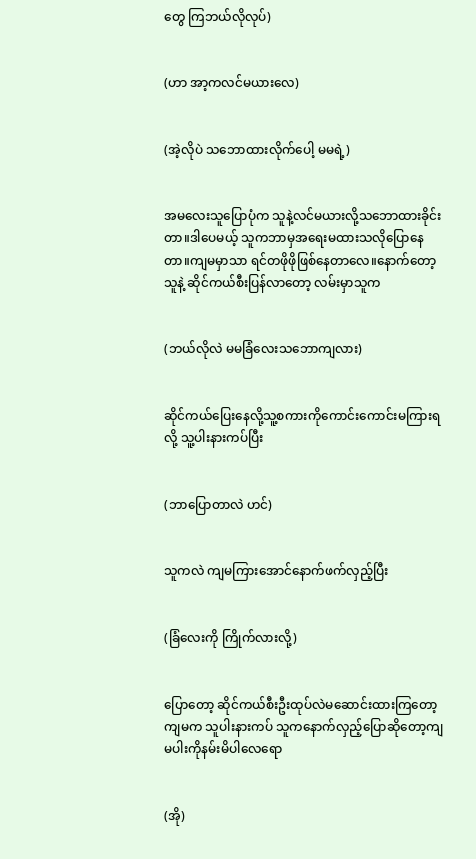တွေ ကြဘယ်လိုလုပ်)


(ဟာ အာ့ကလင်မယားလေ)


(အဲ့လိုပဲ သဘောထားလိုက်ပေါ့ မမရဲ့)


အမလေးသူပြောပုံက သူနဲ့လင်မယားလို့သဘောထားခိုင်းတာ။ဒါပေမယ့် သူကဘာမှအရေးမထားသလိုပြောနေတာ။ကျမမှာသာ ရင်တဖိုဖိုဖြစ်နေတာလေ။နောက်တော့သူနဲ့ ဆိုင်ကယ်စီးပြန်လာတော့ လမ်းမှာသူက


(ဘယ်လိုလဲ မမခြံလေးသဘောကျလား)


ဆိုင်ကယ်ပြေးနေလို့သူ့စကားကိုကောင်းကောင်းမကြားရလို့ သူ့ပါးနားကပ်ပြီး


(ဘာပြောတာလဲ ဟင်)


သူကလဲ ကျမကြားအောင်နောက်ဖက်လှည့်ပြီး


(ခြံလေးကို ကြိုက်လားလို့)


ပြောတော့ ဆိုင်ကယ်စီးဦးထုပ်လဲမဆောင်းထားကြတော့ ကျမက သူပါးနားကပ် သူကနောက်လှည့်ပြောဆိုတော့ကျမပါးကိုနမ်းမိပါလေရော


(အို)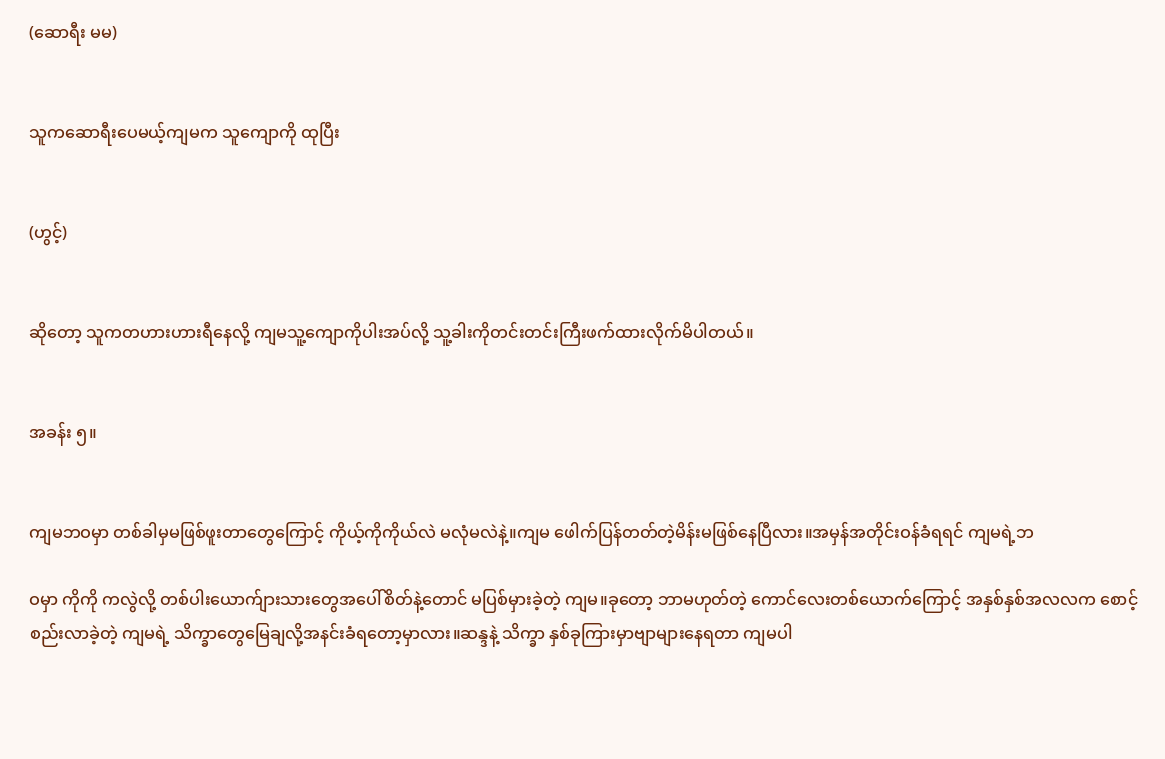(ဆောရီး မမ)


သူကဆောရီးပေမယ့်ကျမက သူကျောကို ထုပြီး


(ဟွင့်)


ဆိုတော့ သူကတဟားဟားရီနေလို့ ကျမသူ့ကျောကိုပါးအပ်လို့ သူ့ခါးကိုတင်းတင်းကြီးဖက်ထားလိုက်မိပါတယ်။


အခန်း ၅။


ကျမဘဝမှာ တစ်ခါမှမဖြစ်ဖူးတာတွေကြောင့် ကိုယ့်ကိုကိုယ်လဲ မလုံမလဲနဲ့။ကျမ ဖေါက်ပြန်တတ်တဲ့မိန်းမဖြစ်နေပြီလား။အမှန်အတိုင်းဝန်ခံရရင် ကျမရဲ့ဘ

ဝမှာ ကိုကို ကလွဲလို့ တစ်ပါးယောက်ျားသားတွေအပေါ်စိတ်နဲ့တောင် မပြစ်မှားခဲ့တဲ့ ကျမ။ခုတော့ ဘာမဟုတ်တဲ့ ကောင်လေးတစ်ယောက်ကြောင့် အနှစ်နှစ်အလလက စောင့်စည်းလာခဲ့တဲ့ ကျမရဲ့ သိက္ခာတွေမြေချလို့အနင်းခံရတော့မှာလား။ဆန္ဒနဲ့ သိက္ခာ နှစ်ခုကြားမှာဗျာများနေရတာ ကျမပါ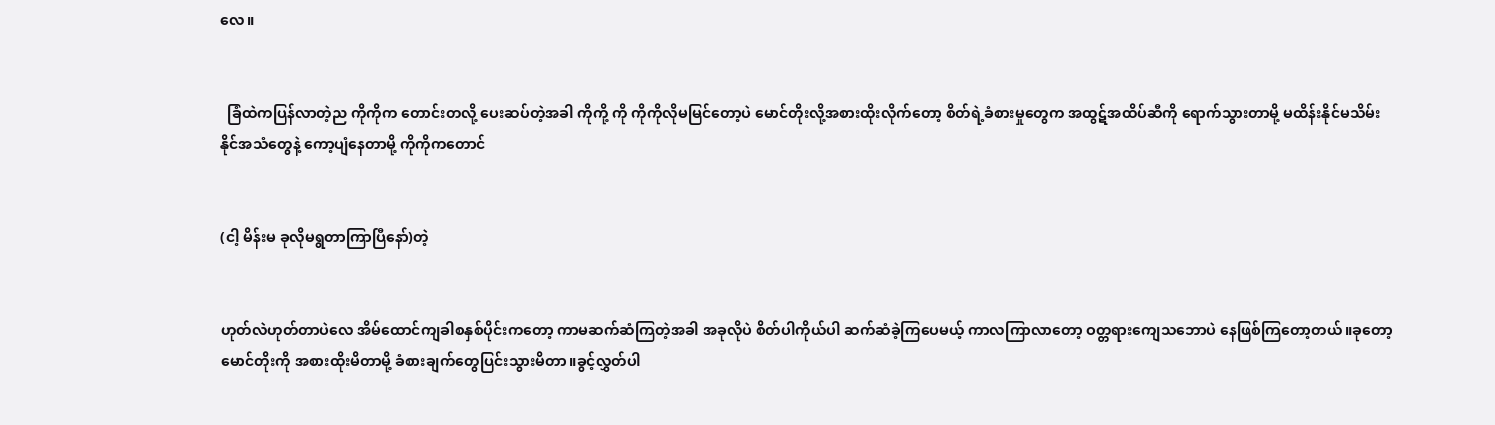လေ။


  ခြံထဲကပြန်လာတဲ့ည ကိုကိုက တောင်းတလို့ ပေးဆပ်တဲ့အခါ ကိုကို့ ကို ကိုကိုလိုမမြင်တော့ပဲ မောင်တိုးလို့အစားထိုးလိုက်တော့ စိတ်ရဲ့ခံစားမှုတွေက အထွဋ်အထိပ်ဆီကို ရောက်သွားတာမို့ မထိန်းနိုင်မသိမ်းနိုင်အသံတွေနဲ့ ကော့ပျံနေတာမို့ ကိုကိုကတောင်


(ငါ့ မိန်းမ ခုလိုမရွတာကြာပြီနော်)တဲ့


ဟုတ်လဲဟုတ်တာပဲလေ အိမ်ထောင်ကျခါစနှစ်ပိုင်းကတော့ ကာမဆက်ဆံကြတဲ့အခါ အခုလိုပဲ စိတ်ပါကိုယ်ပါ ဆက်ဆံခဲ့ကြပေမယ့် ကာလကြာလာတော့ ဝတ္တရားကျေသဘောပဲ နေဖြစ်ကြတော့တယ်။ခုတော့ မောင်တိုးကို အစားထိုးမိတာမို့ ခံစားချက်တွေပြင်းသွားမိတာ။ခွင့်လွှတ်ပါ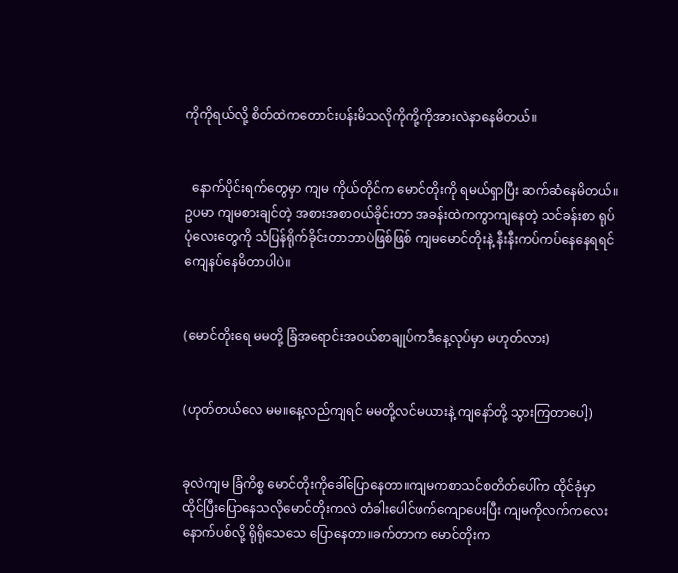ကိုကိုရယ်လို့ စိတ်ထဲကတောင်းပန်းမိသလိုကိုကို့ကိုအားလဲနာနေမိတယ်။


  နောက်ပိုင်းရက်တွေမှာ ကျမ ကိုယ်တိုင်က မောင်တိုးကို ရမယ်ရှာပြီး ဆက်ဆံနေမိတယ်။ဥပမာ ကျမစားချင်တဲ့ အစားအစာဝယ်ခိုင်းတာ အခန်းထဲကကွာကျနေတဲ့ သင်ခန်းစာ ရုပ်ပုံလေးတွေကို သံပြန်ရိုက်ခိုင်းတာဘာပဲဖြစ်ဖြစ် ကျမမောင်တိုးနဲ့ နီးနီးကပ်ကပ်နေနေရရင်ကျေနပ်နေမိတာပါပဲ။


(မောင်တိုးရေ မမတို့ ခြံအရောင်းအဝယ်စာချုပ်ကဒီနေ့လုပ်မှာ မဟုတ်လား)


(ဟုတ်တယ်လေ မမ။နေ့လည်ကျရင် မမတို့လင်မယားနဲ့ ကျနော်တို့ သွားကြတာပေါ့)


ခုလဲကျမ ခြံကိစ္စ မောင်တိုးကိုခေါ်ပြောနေတာ။ကျမကစာသင်စတိတ်ပေါ်က ထိုင်ခုံမှာထိုင်ပြီးပြောနေသလိုမောင်တိုးကလဲ တံခါးပေါင်ဖက်ကျောပေးပြီး ကျမကိုလက်ကလေးနောက်ပစ်လို့ ရိုရိုသေသေ ပြောနေတာ။ခက်တာက မောင်တိုးက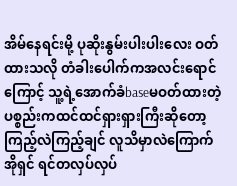အိမ်နေရင်းမို့ ပုဆိုးနွမ်းပါးပါးလေး ဝတ်ထားသလို တံခါးပေါက်ကအလင်းရောင်ကြောင့် သူ့ရဲ့အောက်ခံbaseမဝတ်ထားတဲ့ ပစ္စည်းကထင်ထင်ရှားရှားကြီးဆိုတော့ ကြည့်လဲကြည့်ချင် လူသိမှာလဲကြောက် အိုရှင် ရင်တလှပ်လှပ်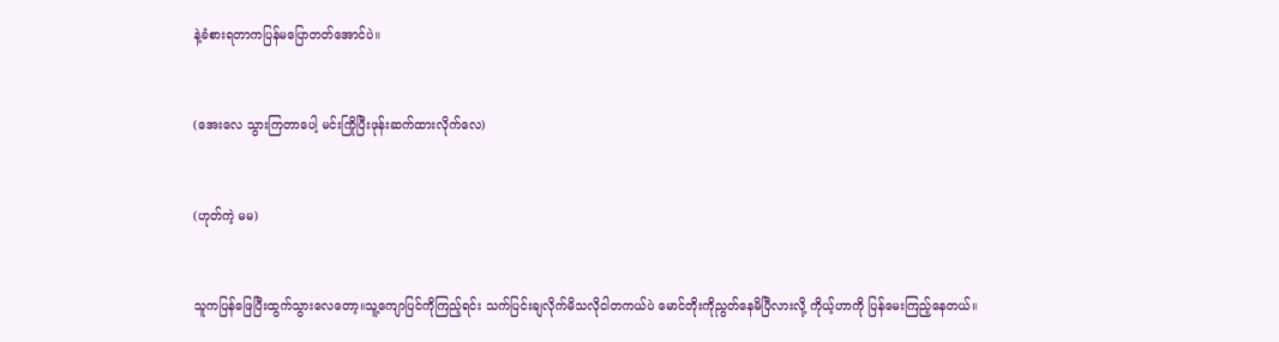နဲ့ခံစားရတာကပြန်မပြောတတ်အောင်ပဲ။


(အေးလေ သွားကြတာပေါ့ မင်းကြိုပြီးဖုန်းဆက်ထားလိုက်လေ)


(ဟုတ်ကဲ့ မမ)


သူကပြန်ဖြေပြီးထွက်သွားလေတော့။သူ့ကျောပြင်ကိုကြည့်ရင်း သက်ပြင်းချလိုက်မိသလိုငါတကယ်ပဲ မောင်တိုးကိုညွတ်နေမိပြီလားလို့ ကိုယ့်ဟာကို ပြန်မေးကြည့်နေတယ်။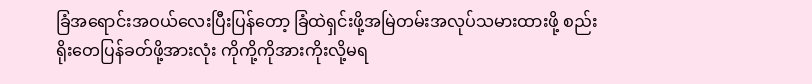ခြံအရောင်းအဝယ်လေးပြီးပြန်တော့ ခြံထဲရှင်းဖို့အမြဲတမ်းအလုပ်သမားထားဖို့ စည်းရိုးတေပြန်ခတ်ဖို့အားလုံး ကိုကို့ကိုအားကိုးလို့မရ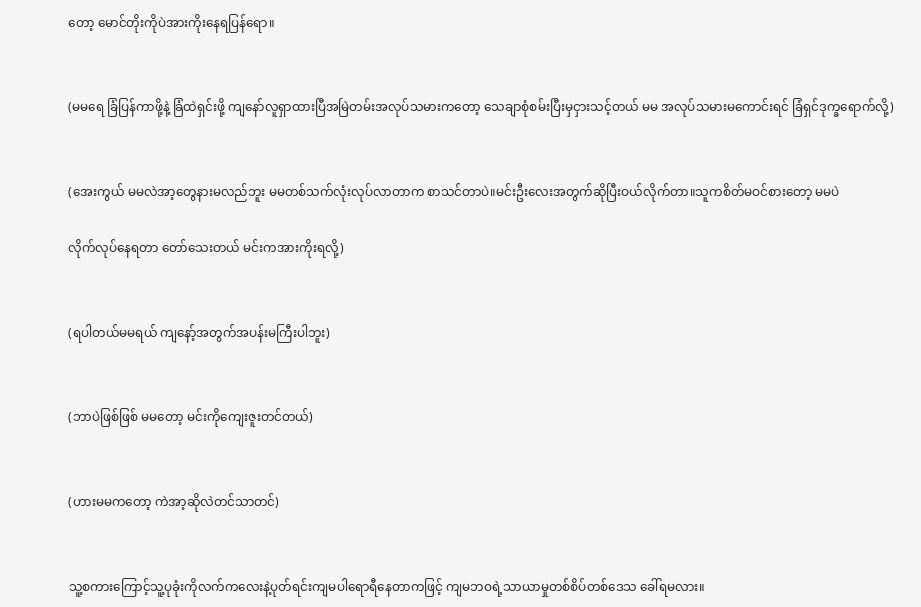တော့ မောင်တိုးကိုပဲအားကိုးနေရပြန်ရော။


(မမရေ ခြံပြန်ကာဖို့နဲ့ ခြံထဲရှင်းဖို့ ကျနော်လူရှာထားပြီအမြဲတမ်းအလုပ်သမားကတော့ သေချာစုံစမ်းပြီးမှငှားသင့်တယ် မမ အလုပ်သမားမကောင်းရင် ခြံရှင်ဒုက္ခရောက်လို့)


(အေးကွယ် မမလဲအာ့တွေနားမလည်ဘူး မမတစ်သက်လုံးလုပ်လာတာက စာသင်တာပဲ။မင်းဦးလေးအတွက်ဆိုပြီးဝယ်လိုက်တာ။သူကစိတ်မဝင်စားတော့ မမပဲ

လိုက်လုပ်နေရတာ တော်သေးတယ် မင်းကအားကိုးရလို့)


(ရပါတယ်မမရယ် ကျနော့်အတွက်အပန်းမကြီးပါဘူး)


(ဘာပဲဖြစ်ဖြစ် မမတော့ မင်းကိုကျေးဇူးတင်တယ်)


(ဟားမမကတော့ ကဲအာ့ဆိုလဲတင်သာတင်)


သူ့စကားကြောင့်သူ့ပုခုံးကိုလက်ကလေးနဲ့ပုတ်ရင်းကျမပါရောရီနေတာကဖြင့် ကျမဘဝရဲ့သာယာမှုတစ်စိပ်တစ်ဒေသ ခေါ်ရမလား။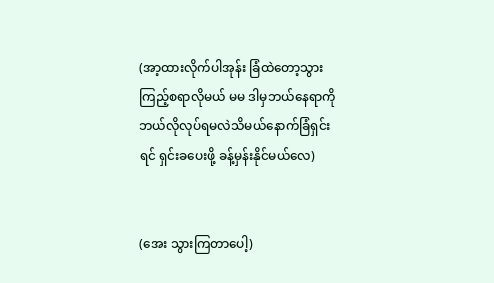(အာ့ထားလိုက်ပါအုန်း ခြံထဲတော့သွားကြည့်စရာလိုမယ် မမ ဒါမှဘယ်နေရာကို ဘယ်လိုလုပ်ရမလဲသိမယ်နောက်ခြံရှင်းရင် ရှင်းခပေးဖို့ ခန့်မှန်းနိုင်မယ်လေ)


(အေး သွားကြတာပေါ့)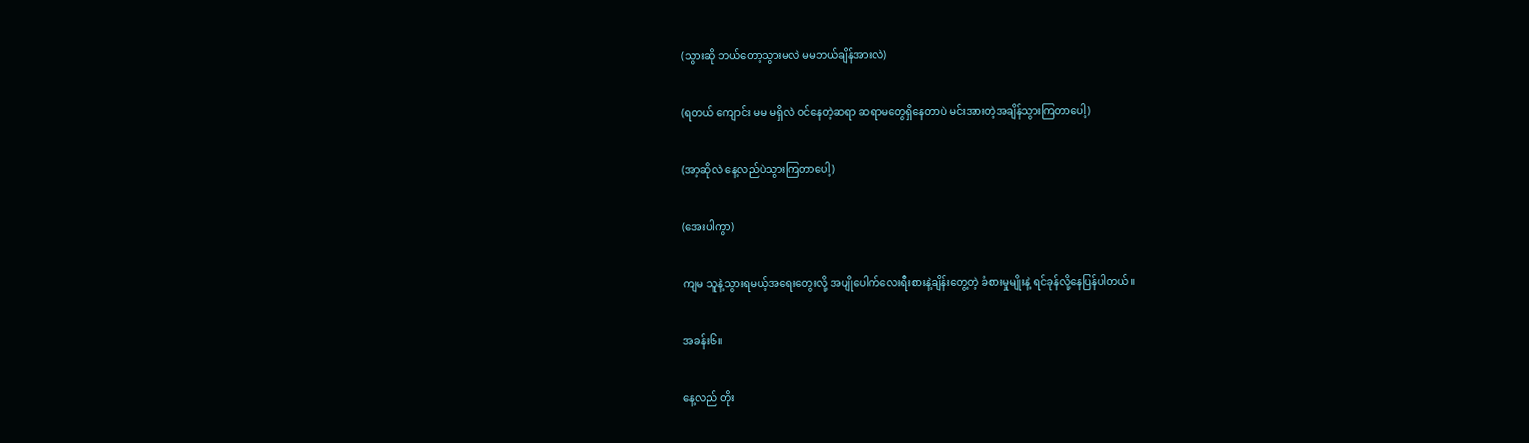(သွားဆို ဘယ်တော့သွားမလဲ မမဘယ်ချိန်အားလဲ)


(ရတယ် ကျောင်း မမ မရှိလဲ ဝင်နေတဲ့ဆရာ ဆရာမတွေရှိနေတာပဲ မင်းအားတဲ့အချိန်သွားကြတာပေါ့)


(အာ့ဆိုလဲ နေ့လည်ပဲသွားကြတာပေါ့)


(အေးပါကွာ)


ကျမ သူနဲ့သွားရမယ့်အရေးတွေးလို့ အပျိုပေါက်လေးရီးစားနဲ့ချိန်းတွေ့တဲ့ ခံစားမှုမျိုးနဲ့ ရင်ခုန်လို့နေပြန်ပါတယ်။


အခန်း၆။


နေ့လည် တိုး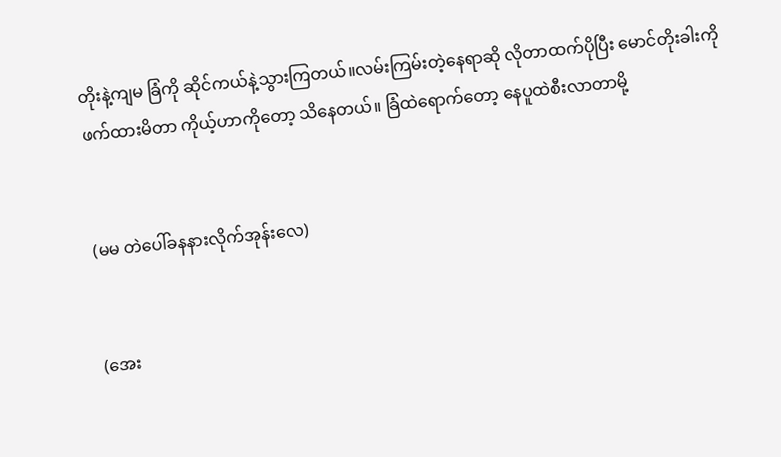တိုးနဲ့ကျမ ခြံကို ဆိုင်ကယ်နဲ့သွားကြတယ်။လမ်းကြမ်းတဲ့နေရာဆို လိုတာထက်ပိုပြီး မောင်တိုးခါးကို ဖက်ထားမိတာ ကိုယ့်ဟာကိုတော့ သိနေတယ်။ ခြံထဲရောက်တော့ နေပူထဲစီးလာတာမို့


(မမ တဲပေါ်ခနနားလိုက်အုန်းလေ)


(အေး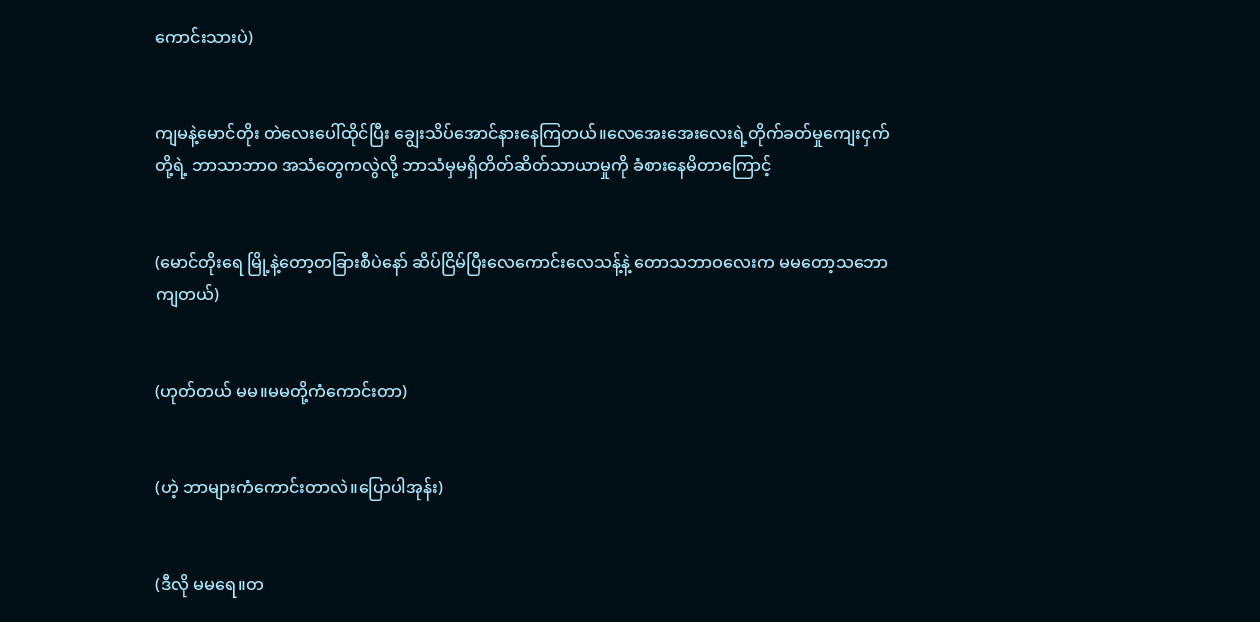ကောင်းသားပဲ)


ကျမနဲ့မောင်တိုး တဲလေးပေါ်ထိုင်ပြီး ချွေးသိပ်အောင်နားနေကြတယ်။လေအေးအေးလေးရဲ့တိုက်ခတ်မှုကျေးငှက်တို့ရဲ့ ဘာသာဘာဝ အသံတွေကလွဲလို့ ဘာသံမှမရှိတိတ်ဆိတ်သာယာမှုကို ခံစားနေမိတာကြောင့်


(မောင်တိုးရေ မြို့နဲ့တော့တခြားစီပဲနော် ဆိပ်ငြိမ်ပြီးလေကောင်းလေသန့်နဲ့ တောသဘာဝလေးက မမတော့သဘောကျတယ်)


(ဟုတ်တယ် မမ။မမတို့ကံကောင်းတာ)


(ဟဲ့ ဘာများကံကောင်းတာလဲ။ပြောပါအုန်း)


(ဒီလို မမရေ။တ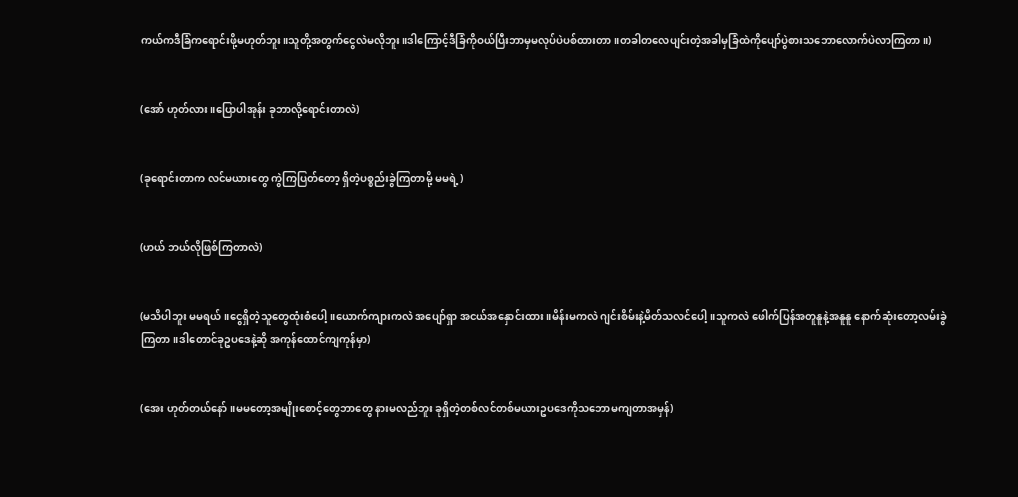ကယ်ကဒီခြံကရောင်းဖို့မဟုတ်ဘူး။သူတို့အတွက်ငွေလဲမလိုဘူး။ဒါကြောင့်ဒီခြံကိုဝယ်ပြီးဘာမှမလုပ်ပဲပစ်ထားတာ။တခါတလေပျင်းတဲ့အခါမှခြံထဲကိုပျော်ပွဲစားသဘောလောက်ပဲလာကြတာ။)


(အော် ဟုတ်လား။ပြောပါအုန်း ခုဘာလို့ရောင်းတာလဲ)


(ခုရောင်းတာက လင်မယားတွေ ကွဲကြပြတ်တော့ ရှိတဲ့ပစ္စည်းခွဲကြတာမို့ မမရဲ့)


(ဟယ် ဘယ်လိုဖြစ်ကြတာလဲ)


(မသိပါဘူး မမရယ်။ငွေရှိတဲ့သူတွေထုံးစံပေါ့။ယောက်ကျားကလဲ အပျော်ရှာ အငယ်အနှောင်းထား။မိန်းမကလဲ ဂျင်းစိမ်းနဲ့မိတ်သလင်ပေါ့။သူကလဲ ဖေါက်ပြန်အတူနူနဲ့အနူနူ နောက်ဆုံးတော့လမ်းခွဲကြတာ။ဒါတောင်ခုဥပဒေနဲ့ဆို အကုန်ထောင်ကျကုန်မှာ)


(အေး ဟုတ်တယ်နော်။မမတော့အမျိုးစောင့်တွေဘာတွေ နားမလည်ဘူး ခုရှိတဲ့တစ်လင်တစ်မယားဥပဒေကိုသဘောမကျတာအမှန်)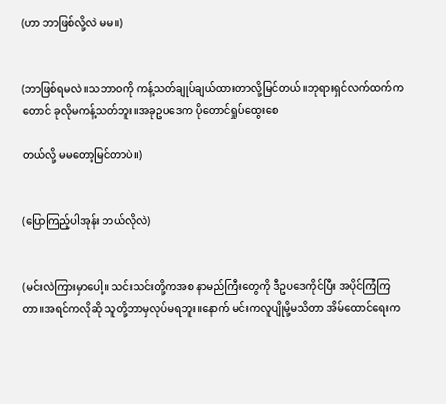(ဟာ ဘာဖြစ်လို့လဲ မမ။)


(ဘာဖြစ်ရမလဲ။သဘာဝကို ကန့်သတ်ချုပ်ချယ်ထားတာလို့မြင်တယ်။ဘုရားရှင်လက်ထက်ကတောင် ခုလိုမကန့်သတ်ဘူး။အခုဥပဒေက ပိုတောင်ရှုပ်ထွေးစေ

တယ်လို့ မမတော့မြင်တာပဲ။)


(ပြောကြည့်ပါအုန်း ဘယ်လိုလဲ)


(မင်းလဲကြားမှာပေါ့။ သင်းသင်းတို့ကအစ နာမည်ကြီးတွေကို ဒီဥပဒေကိုင်ပြီး အပိုင်ကြံကြတာ။အရင်ကလိုဆို သူတို့ဘာမှလုပ်မရဘူး။နောက် မင်းကလူပျိုမို့မသိတာ အိမ်ထောင်ရေးက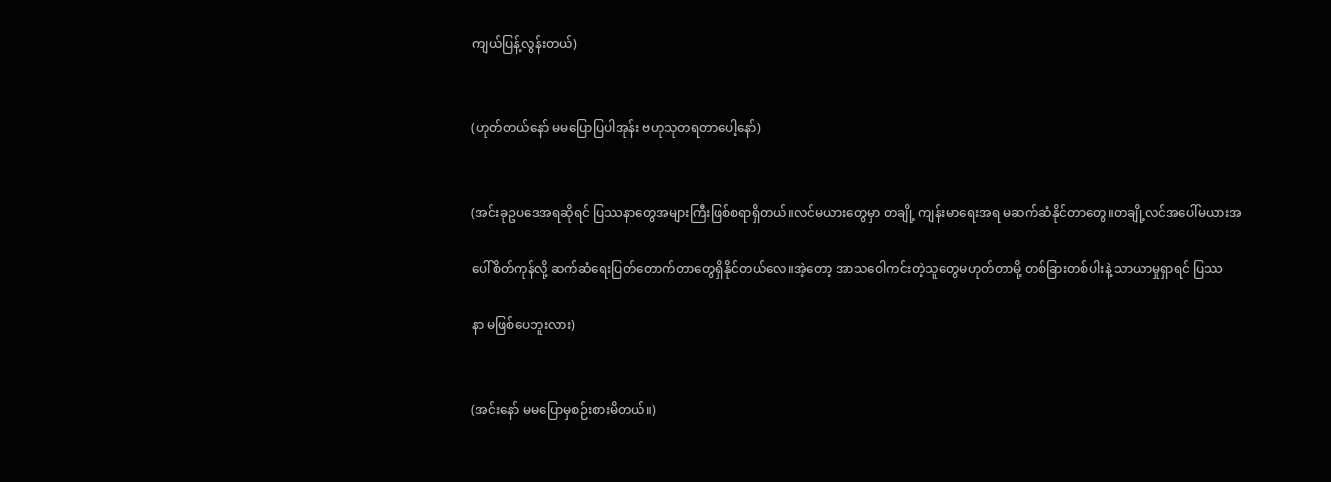ကျယ်ပြန့်လွန်းတယ်)


(ဟုတ်တယ်နော် မမပြောပြပါအုန်း ဗဟုသုတရတာပေါ့နော်)


(အင်းခုဥပဒေအရဆိုရင် ပြဿနာတွေအများကြီးဖြစ်စရာရှိတယ်။လင်မယားတွေမှာ တချို့ ကျန်းမာရေးအရ မဆက်ဆံနိုင်တာတွေ။တချို့လင်အပေါ်မယားအ

ပေါ်စိတ်ကုန်လို့ ဆက်ဆံရေးပြတ်တောက်တာ‌တွေရှိနိုင်တယ်လေ။အဲ့တော့ အာသဝေါကင်းတဲ့သူတွေမဟုတ်တာမို့ တစ်ခြားတစ်ပါးနဲ့ သာယာမှုရှာရင် ပြဿ

နာ မဖြစ်ပေဘူးလား)


(အင်းနော် မမပြောမှစဉ်းစားမိတယ်။)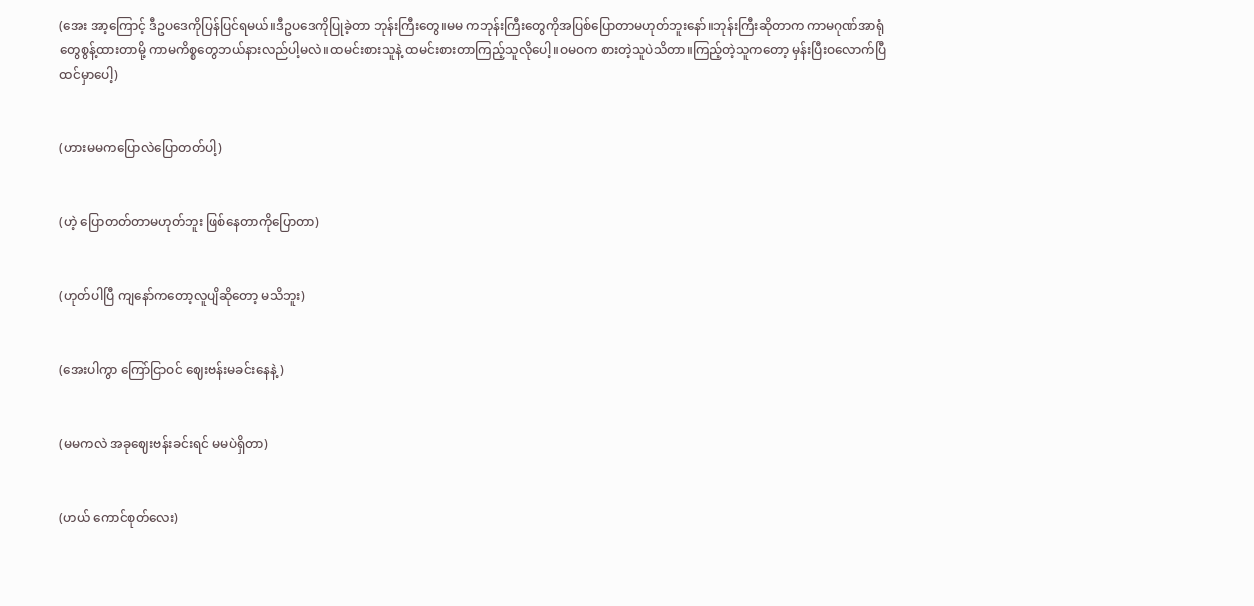(အေး အာ့ကြောင့် ဒီဥပဒေကိုပြန်ပြင်ရမယ်။ဒီဥပဒေကိုပြုခဲ့တာ ဘုန်းကြီးတွေ။မမ ကဘုန်းကြီးတွေကိုအပြစ်ပြောတာမဟုတ်ဘူးနော်။ဘုန်းကြီးဆိုတာက ကာမဂုဏ်အာရုံတွေစွန့်ထားတာမို့ ကာမကိစ္စတွေဘယ်နားလည်ပါ့မလဲ။ထမင်းစားသူနဲ့ ထမင်းစားတာကြည့်သူလိုပေါ့။ဝမဝက စားတဲ့သူပဲသိတာ။ကြည့်တဲ့သူကတော့ မှန်းပြီးဝလောက်ပြီထင်မှာပေါ့)


(ဟားမမကပြောလဲပြောတတ်ပါ့)


(ဟဲ့ ပြောတတ်တာမဟုတ်ဘူး ဖြစ်နေတာကိုပြောတာ)


(ဟုတ်ပါပြီ ကျနော်ကတော့လူပျိဆိုတော့ မသိဘူး)


(အေးပါကွာ ကြော်ငြာဝင် ဈေးဗန်းမခင်းနေနဲ့)


(မမကလဲ အခုဈေးဗန်းခင်းရင် မမပဲရှိတာ)


(ဟယ် ကောင်စုတ်လေး)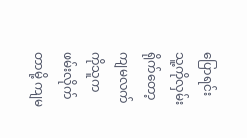ပြောရင်းသူ့ကိုလှမ်းရိုက်တော့ ကျမလက်ကိုသူကဖမ်းလိုက်တာမို့ ကျမ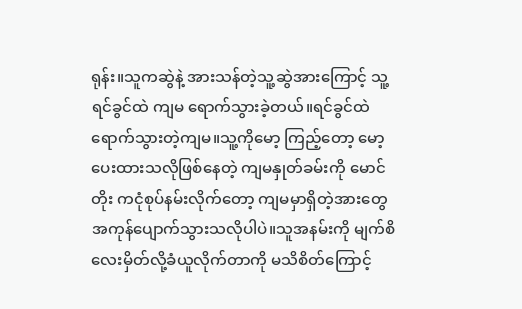ရုန်း။သူကဆွဲနဲ့ အားသန်တဲ့သူ့ဆွဲအားကြောင့် သူ့ရင်ခွင်ထဲ ကျမ ရောက်သွားခဲ့တယ်။ရင်ခွင်ထဲရောက်သွားတဲ့ကျမ။သူ့ကိုမော့ ကြည့်တော့ မော့ပေးထားသလိုဖြစ်နေတဲ့ ကျမနှုတ်ခမ်းကို မောင်တိုး ကငုံစုပ်နမ်းလိုက်တော့ ကျမမှာရှိတဲ့အားတွေအကုန်ပျောက်သွားသလိုပါပဲ။သူအနမ်းကို မျက်စိလေးမှိတ်လို့ခံယူလိုက်တာကို မသိစိတ်ကြောင့်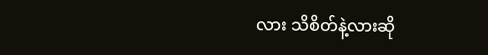လား သိစိတ်နဲ့လားဆို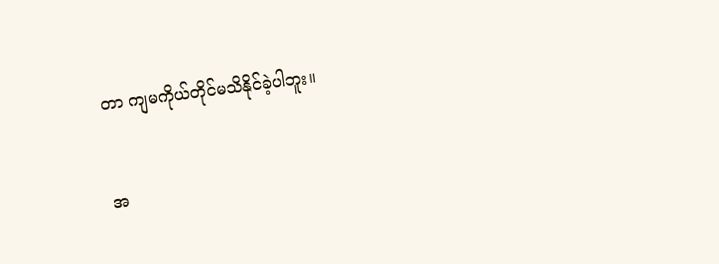တာ ကျမကိုယ်တိုင်မသိနိုင်ခဲ့ပါဘူး။


အ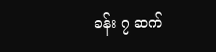ခန်း ၇ ဆက်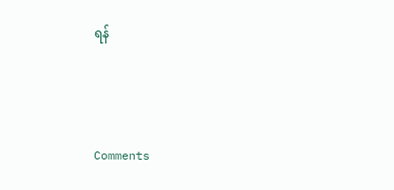ရန်



Comments